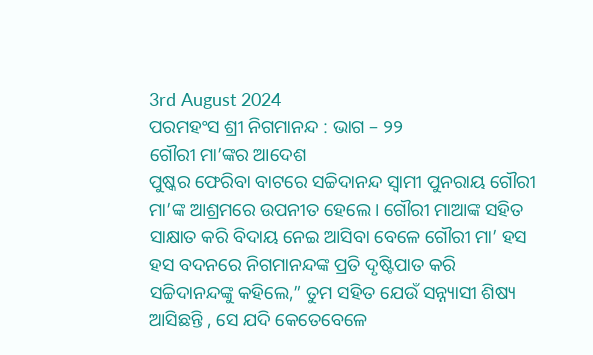3rd August 2024
ପରମହଂସ ଶ୍ରୀ ନିଗମାନନ୍ଦ : ଭାଗ – ୨୨
ଗୌରୀ ମା’ଙ୍କର ଆଦେଶ
ପୁଷ୍କର ଫେରିବା ବାଟରେ ସଚ୍ଚିଦାନନ୍ଦ ସ୍ଵାମୀ ପୁନରାୟ ଗୌରୀ ମା’ଙ୍କ ଆଶ୍ରମରେ ଉପନୀତ ହେଲେ। ଗୌରୀ ମାଆଙ୍କ ସହିତ ସାକ୍ଷାତ କରି ବିଦାୟ ନେଇ ଆସିବା ବେଳେ ଗୌରୀ ମା’ ହସ ହସ ବଦନରେ ନିଗମାନନ୍ଦଙ୍କ ପ୍ରତି ଦୃଷ୍ଟିପାତ କରି ସଚ୍ଚିଦାନନ୍ଦଙ୍କୁ କହିଲେ,” ତୁମ ସହିତ ଯେଉଁ ସନ୍ନ୍ୟାସୀ ଶିଷ୍ୟ ଆସିଛନ୍ତି , ସେ ଯଦି କେତେବେଳେ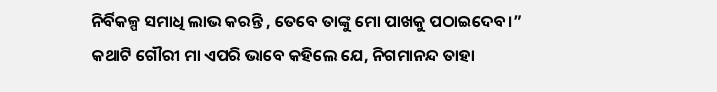ନିର୍ବିକଳ୍ପ ସମାଧି ଲାଭ କରନ୍ତି , ତେବେ ତାଙ୍କୁ ମୋ ପାଖକୁ ପଠାଇଦେବ।” କଥାଟି ଗୌରୀ ମା ଏପରି ଭାବେ କହିଲେ ଯେ, ନିଗମାନନ୍ଦ ତାହା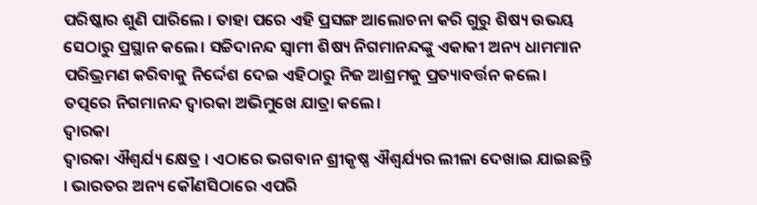ପରିଷ୍କାର ଶୁଣି ପାରିଲେ । ତାହା ପରେ ଏହି ପ୍ରସଙ୍ଗ ଆଲୋଚନା କରି ଗୁରୁ ଶିଷ୍ୟ ଉଭୟ ସେଠାରୁ ପ୍ରସ୍ଥାନ କଲେ। ସଚ୍ଚିଦାନନ୍ଦ ସ୍ଵାମୀ ଶିଷ୍ୟ ନିଗମାନନ୍ଦଙ୍କୁ ଏକାକୀ ଅନ୍ୟ ଧାମମାନ ପରିଭ୍ରମଣ କରିବାକୁ ନିର୍ଦ୍ଦେଶ ଦେଇ ଏହିଠାରୁ ନିଜ ଆଶ୍ରମକୁ ପ୍ରତ୍ୟାବର୍ତ୍ତନ କଲେ। ତତ୍ପରେ ନିଗମାନନ୍ଦ ଦ୍ୱାରକା ଅଭିମୁଖେ ଯାତ୍ରା କଲେ।
ଦ୍ୱାରକା
ଦ୍ୱାରକା ଐଶ୍ୱର୍ଯ୍ୟ କ୍ଷେତ୍ର । ଏଠାରେ ଭଗବାନ ଶ୍ରୀକୃଷ୍ଣ ଐଶ୍ୱର୍ଯ୍ୟର ଲୀଳା ଦେଖାଇ ଯାଇଛନ୍ତି । ଭାରତର ଅନ୍ୟ କୌଣସିଠାରେ ଏପରି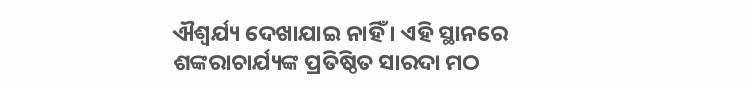ଐଶ୍ୱର୍ଯ୍ୟ ଦେଖାଯାଇ ନାହିଁ । ଏହି ସ୍ଥାନରେ ଶଙ୍କରାଚାର୍ଯ୍ୟଙ୍କ ପ୍ରତିଷ୍ଠିତ ସାରଦା ମଠ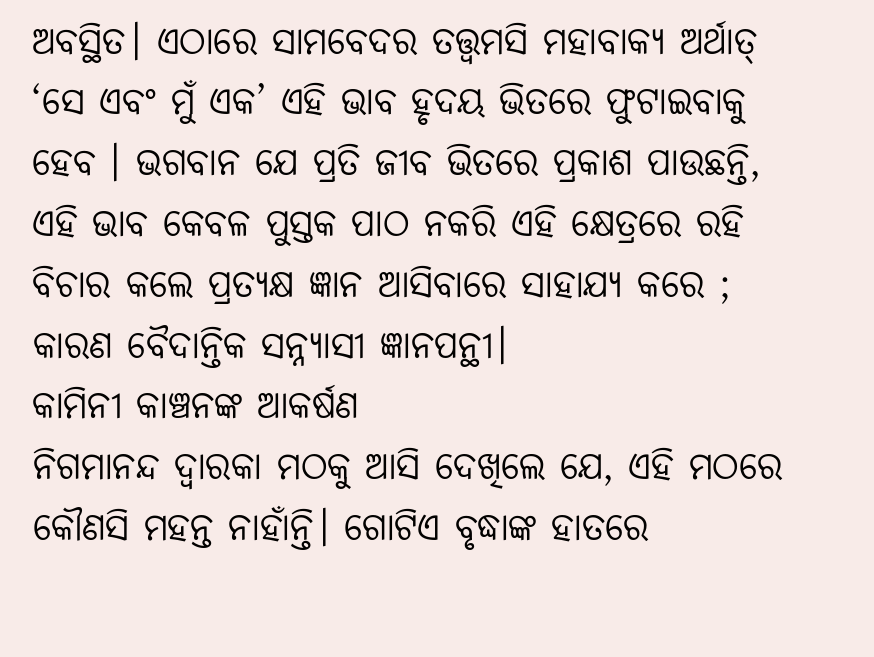ଅବସ୍ଥିତ। ଏଠାରେ ସାମବେଦର ତତ୍ତ୍ଵମସି ମହାବାକ୍ୟ ଅର୍ଥାତ୍ ‘ସେ ଏବଂ ମୁଁ ଏକ’ ଏହି ଭାବ ହୃଦୟ ଭିତରେ ଫୁଟାଇବାକୁ ହେବ । ଭଗବାନ ଯେ ପ୍ରତି ଜୀବ ଭିତରେ ପ୍ରକାଶ ପାଉଛନ୍ତି, ଏହି ଭାବ କେବଳ ପୁସ୍ତକ ପାଠ ନକରି ଏହି କ୍ଷେତ୍ରରେ ରହି ବିଚାର କଲେ ପ୍ରତ୍ୟକ୍ଷ ଜ୍ଞାନ ଆସିବାରେ ସାହାଯ୍ୟ କରେ ; କାରଣ ବୈଦାନ୍ତିକ ସନ୍ନ୍ୟାସୀ ଜ୍ଞାନପନ୍ଥୀ।
କାମିନୀ କାଞ୍ଚନଙ୍କ ଆକର୍ଷଣ
ନିଗମାନନ୍ଦ ଦ୍ୱାରକା ମଠକୁ ଆସି ଦେଖିଲେ ଯେ, ଏହି ମଠରେ କୌଣସି ମହନ୍ତ ନାହାଁନ୍ତି। ଗୋଟିଏ ବୃଦ୍ଧାଙ୍କ ହାତରେ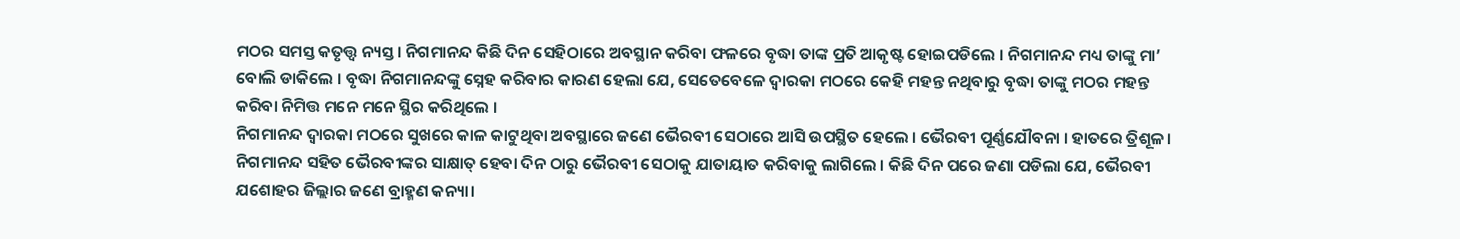ମଠର ସମସ୍ତ କତୃତ୍ତ୍ଵ ନ୍ୟସ୍ତ । ନିଗମାନନ୍ଦ କିଛି ଦିନ ସେହିଠାରେ ଅବସ୍ଥାନ କରିବା ଫଳରେ ବୃଦ୍ଧା ତାଙ୍କ ପ୍ରତି ଆକୃଷ୍ଟ ହୋଇପଡିଲେ । ନିଗମାନନ୍ଦ ମଧ୍ୟ ତାଙ୍କୁ ମା’ ବୋଲି ଡାକିଲେ । ବୃଦ୍ଧା ନିଗମାନନ୍ଦଙ୍କୁ ସ୍ନେହ କରିବାର କାରଣ ହେଲା ଯେ, ସେତେବେଳେ ଦ୍ୱାରକା ମଠରେ କେହି ମହନ୍ତ ନଥିବାରୁ ବୃଦ୍ଧା ତାଙ୍କୁ ମଠର ମହନ୍ତ କରିବା ନିମିତ୍ତ ମନେ ମନେ ସ୍ଥିର କରିଥିଲେ ।
ନିଗମାନନ୍ଦ ଦ୍ୱାରକା ମଠରେ ସୁଖରେ କାଳ କାଟୁଥିବା ଅବସ୍ଥାରେ ଜଣେ ଭୈରବୀ ସେଠାରେ ଆସି ଉପସ୍ଥିତ ହେଲେ । ଭୈରବୀ ପୂର୍ଣ୍ଣଯୌବନା । ହାତରେ ତ୍ରିଶୂଳ। ନିଗମାନନ୍ଦ ସହିତ ଭୈରବୀଙ୍କର ସାକ୍ଷାତ୍ ହେବା ଦିନ ଠାରୁ ଭୈରବୀ ସେଠାକୁ ଯାତାୟାତ କରିବାକୁ ଲାଗିଲେ । କିଛି ଦିନ ପରେ ଜଣା ପଡିଲା ଯେ, ଭୈରବୀ ଯଶୋହର ଜିଲ୍ଲାର ଜଣେ ବ୍ରାହ୍ମଣ କନ୍ୟା।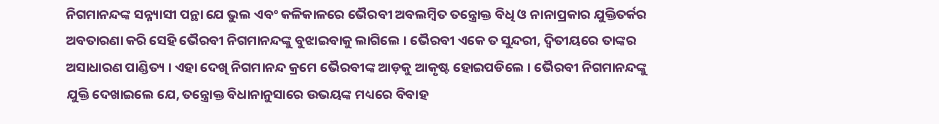ନିଗମାନନ୍ଦଙ୍କ ସନ୍ନ୍ୟାସୀ ପନ୍ଥା ଯେ ଭୁଲ ଏବଂ କଳିକାଳରେ ଭୈରବୀ ଅବଲମ୍ୱିତ ତନ୍ତ୍ରୋକ୍ତ ବିଧି ଓ ନାନାପ୍ରକାର ଯୁକ୍ତିତର୍କର ଅବତାରଣା କରି ସେହି ଭୈରବୀ ନିଗମାନନ୍ଦଙ୍କୁ ବୁଝାଇବାକୁ ଲାଗିଲେ । ଭୈରବୀ ଏକେ ତ ସୁନ୍ଦରୀ, ଦ୍ଵିତୀୟରେ ତାଙ୍କର ଅସାଧାରଣ ପାଣ୍ଡିତ୍ୟ । ଏହା ଦେଖି ନିଗମାନନ୍ଦ କ୍ରମେ ଭୈରବୀଙ୍କ ଆଡ଼କୁ ଆକୃଷ୍ଟ ହୋଇପଡିଲେ । ଭୈରବୀ ନିଗମାନନ୍ଦଙ୍କୁ ଯୁକ୍ତି ଦେଖାଇଲେ ଯେ, ତନ୍ତ୍ରୋକ୍ତ ବିଧାନାନୁସାରେ ଉଭୟଙ୍କ ମଧ୍ୟରେ ବିବାହ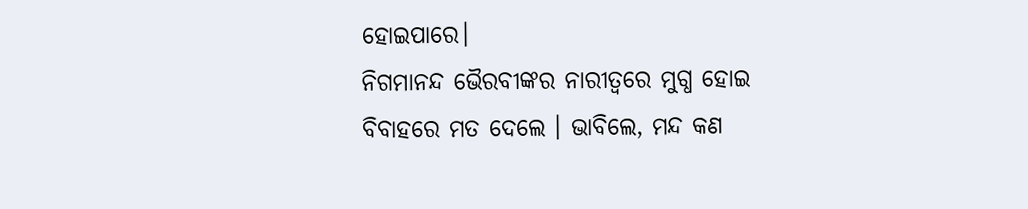ହୋଇପାରେ।
ନିଗମାନନ୍ଦ ଭୈରବୀଙ୍କର ନାରୀତ୍ୱରେ ମୁଗ୍ଧ ହୋଇ ବିବାହରେ ମତ ଦେଲେ । ଭାବିଲେ, ମନ୍ଦ କଣ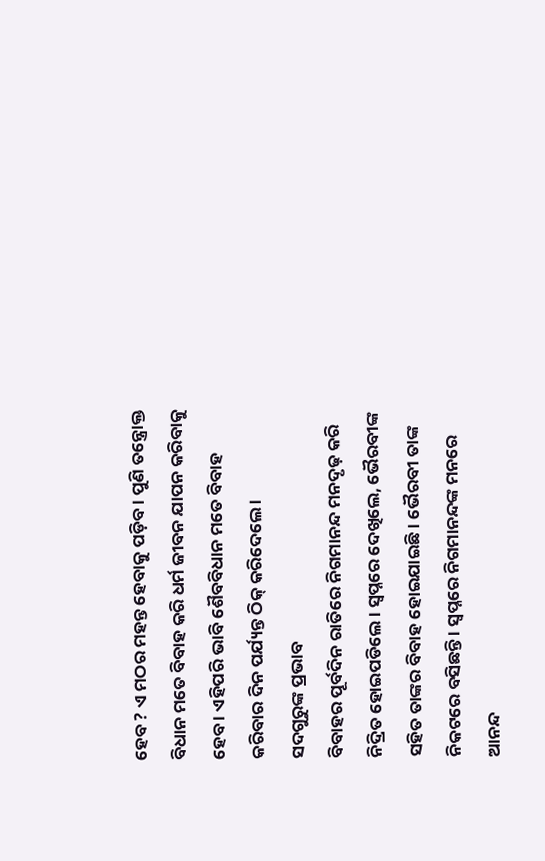ହେବ ? ଏ ମଠର ମହନ୍ତ ହେବାକୁ ପଡ଼ିବ । ପୁଣି ତନ୍ତ୍ରୋକ୍ତ ବିଧାନ ମତେ ବିବାହ କରି ଧର୍ମ ଜୀବନ ଯାପନ କରିବାକୁ ହେବ । ଏହିପରି ଭାବି ଶୈବବିଧାନ ମତେ ବିବାହ କରିବାର ଦିନ ପର୍ଯ୍ୟନ୍ତ ଠିକ୍ କରିଦେଲେ ।
ସଦଗୁରୁଙ୍କ ପ୍ରଭାବ
ବିବାହର ପୂର୍ବଦିନ ରାତିରେ ନିଗମାନନ୍ଦ ମନଦୃଢ଼ କରି ନିଦ୍ରିତ ହୋଇପଡିଲେ । ସ୍ଵପ୍ନରେ ଦେଖିଲେ, ଭୈରବୀଙ୍କ ସହିତ ତାଙ୍କର ବିବାହ ହୋଇଯାଇଛି। ଭୈରବୀ ତାଙ୍କ ନିକଟରେ ବସିଛନ୍ତି । ସ୍ଵପ୍ନରେ ନିଗମାନନ୍ଦଙ୍କ ମନରେ ଆନନ୍ଦ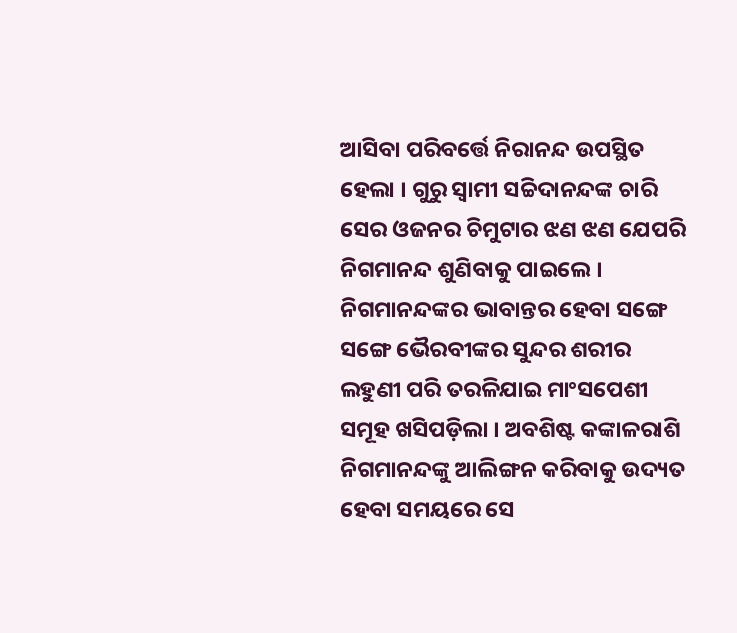ଆସିବା ପରିବର୍ତ୍ତେ ନିରାନନ୍ଦ ଉପସ୍ଥିତ ହେଲା । ଗୁରୁ ସ୍ଵାମୀ ସଚ୍ଚିଦାନନ୍ଦଙ୍କ ଚାରି ସେର ଓଜନର ଚିମୁଟାର ଝଣ ଝଣ ଯେପରି ନିଗମାନନ୍ଦ ଶୁଣିବାକୁ ପାଇଲେ । ନିଗମାନନ୍ଦଙ୍କର ଭାବାନ୍ତର ହେବା ସଙ୍ଗେ ସଙ୍ଗେ ଭୈରବୀଙ୍କର ସୁନ୍ଦର ଶରୀର ଲହୁଣୀ ପରି ତରଳିଯାଇ ମାଂସପେଶୀ ସମୂହ ଖସିପଡ଼ିଲା । ଅବଶିଷ୍ଟ କଙ୍କାଳରାଶି ନିଗମାନନ୍ଦଙ୍କୁ ଆଲିଙ୍ଗନ କରିବାକୁ ଉଦ୍ୟତ ହେବା ସମୟରେ ସେ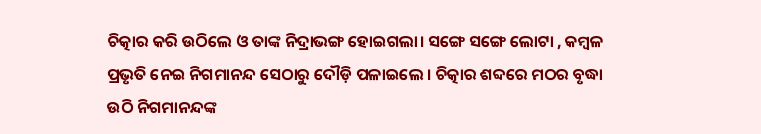ଚିତ୍କାର କରି ଉଠିଲେ ଓ ତାଙ୍କ ନିଦ୍ରାଭଙ୍ଗ ହୋଇଗଲା। ସଙ୍ଗେ ସଙ୍ଗେ ଲୋଟା , କମ୍ବଳ ପ୍ରଭୃତି ନେଇ ନିଗମାନନ୍ଦ ସେଠାରୁ ଦୌଡ଼ି ପଳାଇଲେ । ଚିତ୍କାର ଶବ୍ଦରେ ମଠର ବୃଦ୍ଧା ଉଠି ନିଗମାନନ୍ଦଙ୍କ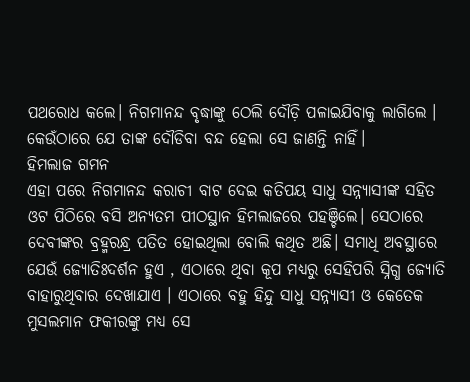ପଥରୋଧ କଲେ। ନିଗମାନନ୍ଦ ବୃଦ୍ଧାଙ୍କୁ ଠେଲି ଦୌଡ଼ି ପଳାଇଯିବାକୁ ଲାଗିଲେ । କେଉଁଠାରେ ଯେ ତାଙ୍କ ଦୌଡିବା ବନ୍ଦ ହେଲା ସେ ଜାଣନ୍ତି ନାହିଁ।
ହିମଲାଜ ଗମନ
ଏହା ପରେ ନିଗମାନନ୍ଦ କରାଚୀ ବାଟ ଦେଇ କତିପୟ ସାଧୁ ସନ୍ନ୍ୟାସୀଙ୍କ ସହିତ ଓଟ ପିଠିରେ ବସି ଅନ୍ୟତମ ପୀଠସ୍ଥାନ ହିମଲାଜରେ ପହଞ୍ଚିଲେ। ସେଠାରେ ଦେବୀଙ୍କର ବ୍ରହ୍ମରନ୍ଧ୍ର ପତିତ ହୋଇଥିଲା ବୋଲି କଥିତ ଅଛି। ସମାଧି ଅବସ୍ଥାରେ ଯେଉଁ ଜ୍ୟୋତିଃଦର୍ଶନ ହୁଏ , ଏଠାରେ ଥିବା କୂପ ମଧ୍ୟରୁ ସେହିପରି ସ୍ନିଗ୍ଧ ଜ୍ୟୋତି ବାହାରୁଥିବାର ଦେଖାଯାଏ । ଏଠାରେ ବହୁ ହିନ୍ଦୁ ସାଧୁ ସନ୍ନ୍ୟାସୀ ଓ କେତେକ ମୁସଲମାନ ଫକୀରଙ୍କୁ ମଧ୍ୟ ସେ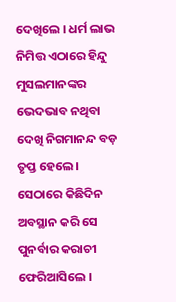ଦେଖିଲେ । ଧର୍ମ ଲାଭ ନିମିତ୍ତ ଏଠାରେ ହିନ୍ଦୁ ମୁସଲମାନଙ୍କର ଭେଦଭାବ ନଥିବା ଦେଖି ନିଗମାନନ୍ଦ ବଡ଼ ତୃପ୍ତ ହେଲେ। ସେଠାରେ କିଛିଦିନ ଅବସ୍ଥାନ କରି ସେ ପୁନର୍ବାର କରାଚୀ ଫେରିଆସିଲେ ।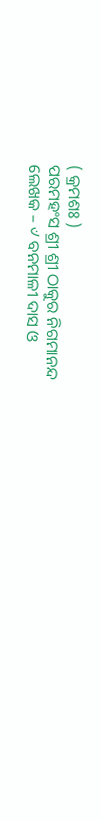( କ୍ରମଶଃ )
ପରମହଂସ ଶ୍ରୀ ଶ୍ରୀ ଠାକୁର ନିଗମାନନ୍ଦ
ଲେଖକ – ୰ ବନମାଳୀ ଦାସ ଓ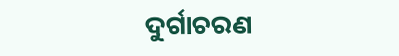ଦୁର୍ଗାଚରଣ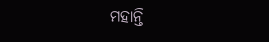ମହାନ୍ତି